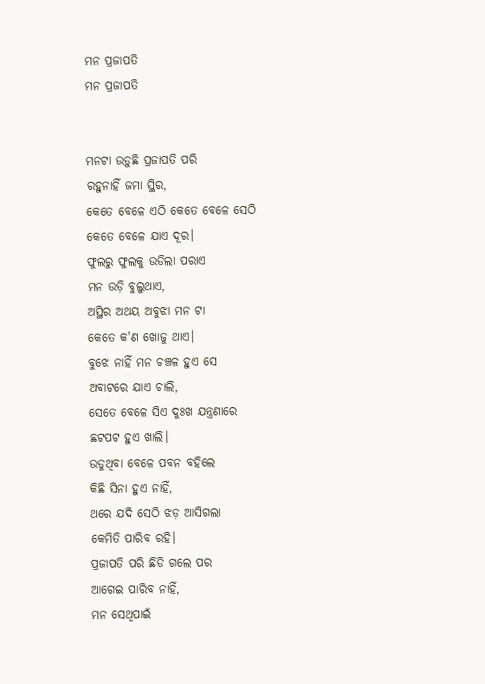ମନ ପ୍ରଜାପତି
ମନ ପ୍ରଜାପତି


ମନଟା ଉଡ଼ୁଛି ପ୍ରଜାପତି ପରି
ରହୁନାହିଁ ଜମା ସ୍ଥିର,
କେତେ ବେଳେ ଏଠି କେତେ ବେଳେ ସେଠି
କେତେ ବେଳେ ଯାଏ ଦୂର।
ଫୁଲରୁ ଫୁଲକୁ ଉଡିଲା ପରାଏ
ମନ ଉଡ଼ି ବୁଲୁଥାଏ,
ଅସ୍ଥିର ଅଥୟ ଅବୁଝା ମନ ଟା
କେତେ କ'ଣ ଖୋଜୁ ଥାଏ।
ବୁଝେ ନାହିଁ ମନ ଚଞ୍ଚଳ ହୁଏ ସେ
ଅବାଟରେ ଯାଏ ଚାଲି,
ସେତେ ବେଳେ ସିଏ ଦୁଃଖ ଯନ୍ତ୍ରଣାରେ
ଛଟପଟ ହୁଏ ଖାଲି।
ଉଡୁଥିବା ବେଳେ ପବନ ବହିଲେ
କିଛି ସିନା ହୁଏ ନାହିଁ,
ଥରେ ଯଦି ସେଠି ଝଡ଼ ଆସିଗଲା
କେମିତି ପାରିବ ରହି।
ପ୍ରଜାପତି ପରି ଛିଡି ଗଲେ ପର
ଆଗେଇ ପାରିବ ନାହିଁ,
ମନ ସେଥିପାଇଁ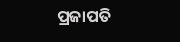ପ୍ରଜାପତି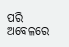ପରି
ଅବେଳରେ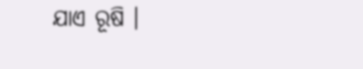ଯାଏ ରୂଷି ।